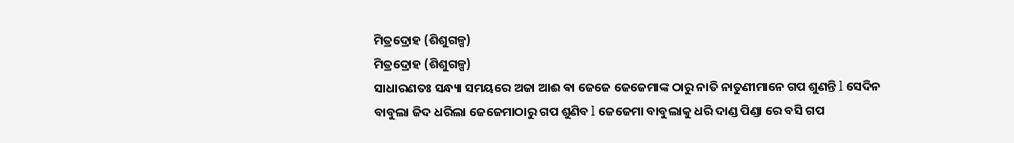ମିତ୍ରଦ୍ରୋହ (ଶିଶୁଗଳ୍ପ)
ମିତ୍ରଦ୍ରୋହ (ଶିଶୁଗଳ୍ପ)
ସାଧାରଣତଃ ସନ୍ଧ୍ୟା ସମୟରେ ଅଜା ଆଈ ଵା ଜେଜେ ଜେଜେମାଙ୍କ ଠାରୁ ନାତି ନାତୁଣୀମାନେ ଗପ ଶୁଣନ୍ତି l ସେଦିନ ବାବୁଲା ଜିଦ ଧରିଲା ଜେଜେମାଠାରୁ ଗପ ଶୁଣିବ l ଜେଜେମା ବାବୁଲାକୁ ଧରି ଦାଣ୍ଡ ପିଣ୍ଡା ରେ ବସି ଗପ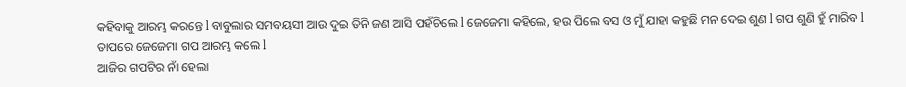କହିବାକୁ ଆରମ୍ଭ କରନ୍ତେ l ବାବୁଲାର ସମବୟସୀ ଆଉ ଦୁଇ ତିନି ଜଣ ଆସି ପହଁଚିଲେ l ଜେଜେମା କହିଲେ, ହଉ ପିଲେ ବସ ଓ ମୁଁ ଯାହା କହୁଛି ମନ ଦେଇ ଶୁଣ l ଗପ ଶୁଣି ହୁଁ ମାରିବ l ତାପରେ ଜେଜେମା ଗପ ଆରମ୍ଭ କଲେ l
ଆଜିର ଗପଟିର ନାଁ ହେଲା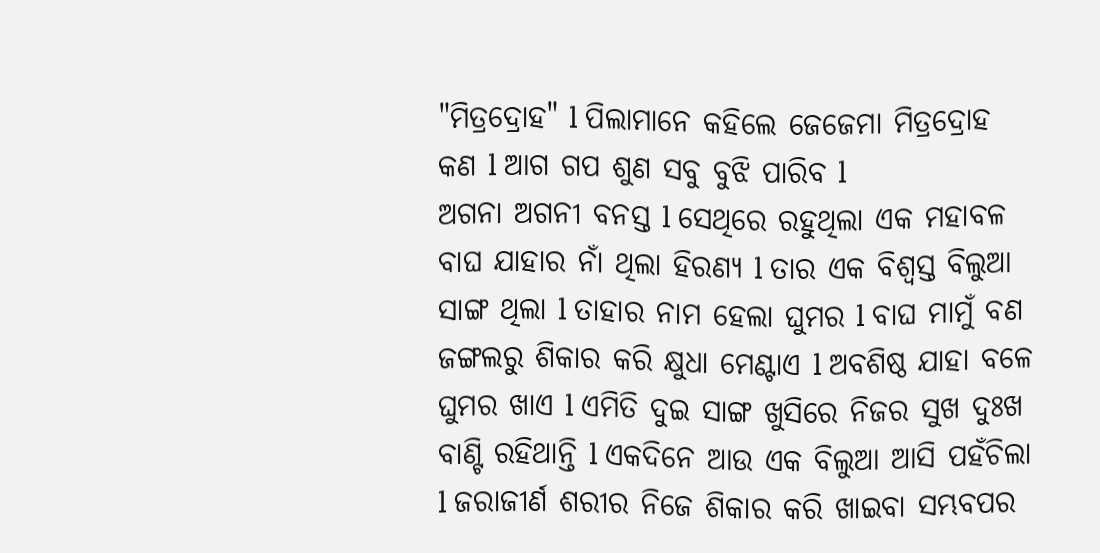"ମିତ୍ରଦ୍ରୋହ" l ପିଲାମାନେ କହିଲେ ଜେଜେମା ମିତ୍ରଦ୍ରୋହ କଣ l ଆଗ ଗପ ଶୁଣ ସବୁ ବୁଝି ପାରିବ l
ଅଗନା ଅଗନୀ ବନସ୍ତ l ସେଥିରେ ରହୁଥିଲା ଏକ ମହାବଳ ବାଘ ଯାହାର ନାଁ ଥିଲା ହିରଣ୍ୟ l ତାର ଏକ ବିଶ୍ୱସ୍ତ ବିଲୁଆ ସାଙ୍ଗ ଥିଲା l ତାହାର ନାମ ହେଲା ଘୁମର l ବାଘ ମାମୁଁ ବଣ ଜଙ୍ଗଲରୁ ଶିକାର କରି କ୍ଷୁଧା ମେଣ୍ଟାଏ l ଅବଶିଷ୍ଠ ଯାହା ବଳେ ଘୁମର ଖାଏ l ଏମିତି ଦୁଇ ସାଙ୍ଗ ଖୁସିରେ ନିଜର ସୁଖ ଦୁଃଖ ବାଣ୍ଟି ରହିଥାନ୍ତି l ଏକଦିନେ ଆଉ ଏକ ବିଲୁଆ ଆସି ପହଁଚିଲା l ଜରାଜୀର୍ଣ ଶରୀର ନିଜେ ଶିକାର କରି ଖାଇବା ସମ୍ଭବପର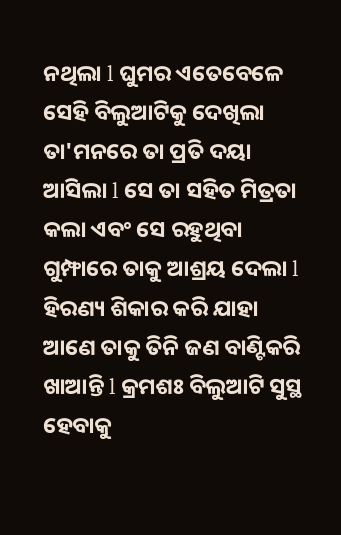ନଥିଲା l ଘୁମର ଏତେବେଳେ ସେହି ବିଲୁଆଟିକୁ ଦେଖିଲା ତା'ମନରେ ତା ପ୍ରତି ଦୟା ଆସିଲା l ସେ ତା ସହିତ ମିତ୍ରତା କଲା ଏବଂ ସେ ରହୁଥିବା ଗୁମ୍ଫାରେ ତାକୁ ଆଶ୍ରୟ ଦେଲା l ହିରଣ୍ୟ ଶିକାର କରି ଯାହା ଆଣେ ତାକୁ ତିନି ଜଣ ବାଣ୍ଟିକରି ଖାଆନ୍ତି l କ୍ରମଶଃ ବିଲୁଆଟି ସୁସ୍ଥ ହେବାକୁ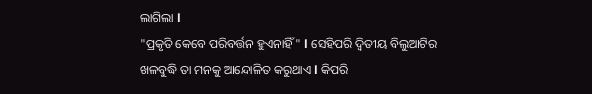ଲାଗିଲା l
"ପ୍ରକୃତି କେବେ ପରିବର୍ତ୍ତନ ହୁଏନାହିଁ" l ସେହିପରି ଦ୍ୱିତୀୟ ବିଲୁଆଟିର ଖଳବୁଦ୍ଧି ତା ମନକୁ ଆନ୍ଦୋଳିତ କରୁଥାଏ l କିପରି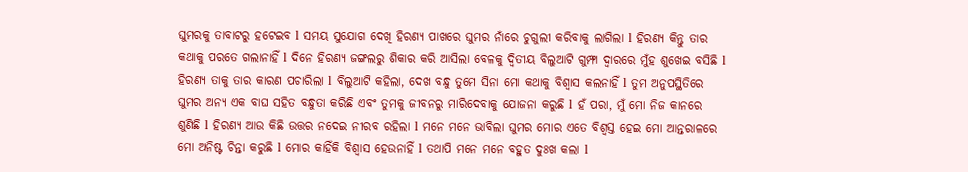ଘୁମରକୁ ତାବାଟରୁ ହଟେଇବ l ସମୟ ସୁଯୋଗ ଦେଖି ହିରଣ୍ୟ ପାଖରେ ଘୁମର ନାଁରେ ଚୁଗୁଲୀ କରିବାକୁ ଲାଗିଲା l ହିରଣ୍ୟ କିନ୍ତୁ ତାର କଥାକୁ ପରତେ ଗଲାନାହିଁ l ଦିନେ ହିରଣ୍ୟ ଜଙ୍ଗଲରୁ ଶିକାର କରି ଆସିଲା ବେଳକୁ ଦ୍ୱିତୀୟ ବିଲୁଆଟି ଗୁମ୍ଫା ଦ୍ୱାରରେ ମୁଁହ ଶୁଖେଇ ବସିଛି l ହିରଣ୍ୟ ତାକୁ ତାର କାରଣ ପଚାରିଲା l ବିଲୁଆଟି କହିଲା, ଦେଖ ବନ୍ଧୁ ତୁମେ ସିନା ମୋ କଥାକୁ ବିଶ୍ୱାସ କଲନାହିଁ l ତୁମ ଅନୁପସ୍ଥିତିରେ ଘୁମର ଅନ୍ୟ ଏକ ବାଘ ସହିତ ବନ୍ଧୁତା କରିଛି ଏବଂ ତୁମକୁ ଜୀବନରୁ ମାରିଦେବାକୁ ଯୋଜନା କରୁଛି l ହଁ ପରା, ମୁଁ ମୋ ନିଜ କାନରେ ଶୁଣିଛି l ହିରଣ୍ୟ ଆଉ କିଛି ଉତ୍ତର ନଦେଇ ନୀରବ ରହିଲା l ମନେ ମନେ ଭାବିଲା ଘୁମର ମୋର ଏତେ ବିଶ୍ୱସ୍ତ ହେଇ ମୋ ଆନ୍ତରାଳରେ ମୋ ଅନିଷ୍ଟ ଚିନ୍ତା କରୁଛି l ମୋର କାହିଁକି ବିଶ୍ୱାସ ହେଉନାହିଁ l ତଥାପି ମନେ ମନେ ବହୁତ ଦୁଃଖ କଲା l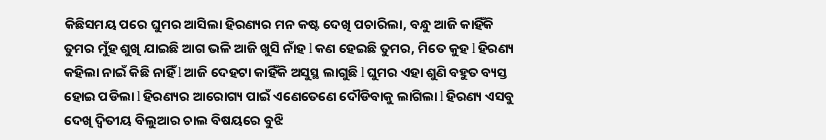କିଛିସମୟ ପରେ ଘୁମର ଆସିଲା ହିରଣ୍ୟର ମନ କଷ୍ଟ ଦେଖି ପଚାରିଲା, ବନ୍ଧୁ ଆଜି କାହିଁକି ତୁମର ମୁଁହ ଶୁଖି ଯାଇଛି ଆଗ ଭଳି ଆଜି ଖୁସି ନାଁହ l କଣ ହେଇଛି ତୁମର, ମିତେ କୁହ l ହିରଣ୍ୟ କହିଲା ନାଇଁ କିଛି ନାହିଁ l ଆଜି ଦେହଟା କାହିଁକି ଅସୁସ୍ଥ ଲାଗୁଛି l ଘୁମର ଏହା ଶୁଣି ବହୁତ ବ୍ୟସ୍ତ ହୋଇ ପଡିଲା l ହିରଣ୍ୟର ଆରୋଗ୍ୟ ପାଇଁ ଏଣେତେଣେ ଦୌଡିବାକୁ ଲାଗିଲା l ହିରଣ୍ୟ ଏସବୁ ଦେଖି ଦ୍ୱିତୀୟ ବିଲୁଆର ଚାଲ ବିଷୟରେ ବୁଝି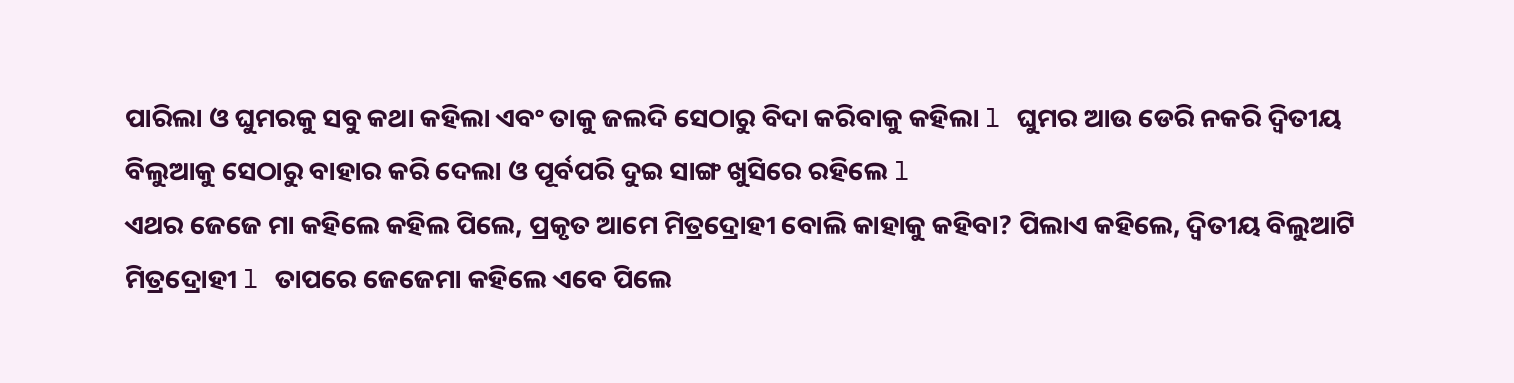ପାରିଲା ଓ ଘୁମରକୁ ସବୁ କଥା କହିଲା ଏବଂ ତାକୁ ଜଲଦି ସେଠାରୁ ବିଦା କରିବାକୁ କହିଲା l ଘୁମର ଆଉ ଡେରି ନକରି ଦ୍ୱିତୀୟ ବିଲୁଆକୁ ସେଠାରୁ ବାହାର କରି ଦେଲା ଓ ପୂର୍ବପରି ଦୁଇ ସାଙ୍ଗ ଖୁସିରେ ରହିଲେ l
ଏଥର ଜେଜେ ମା କହିଲେ କହିଲ ପିଲେ, ପ୍ରକୃତ ଆମେ ମିତ୍ରଦ୍ରୋହୀ ବୋଲି କାହାକୁ କହିବା? ପିଲାଏ କହିଲେ, ଦ୍ୱିତୀୟ ବିଲୁଆଟି ମିତ୍ରଦ୍ରୋହୀ l ତାପରେ ଜେଜେମା କହିଲେ ଏବେ ପିଲେ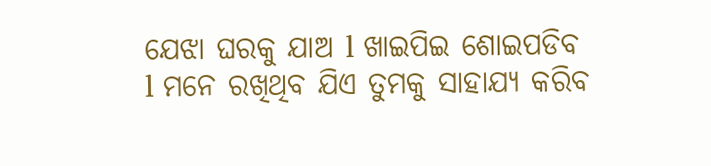ଯେଝା ଘରକୁ ଯାଅ l ଖାଇପିଇ ଶୋଇପଡିବ l ମନେ ରଖିଥିବ ଯିଏ ତୁମକୁ ସାହାଯ୍ୟ କରିବ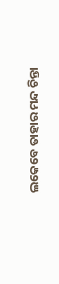ଲକେବେ ତାହାର ମନ୍ଦ ଚିନ୍ତା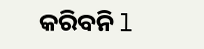କରିବନି l